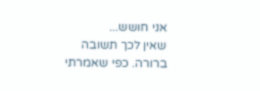אני חושש...
שאין לכך תשובה ברורה. כפי שאמרתי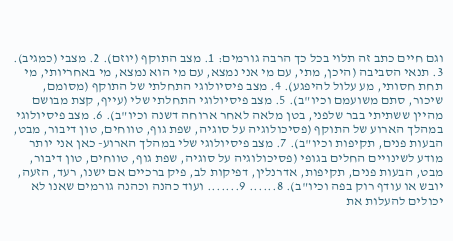וגם חיים כתב זה תלוי בכל כך הרבה גורמים: 1. מצב התוקף (יוזם). 2. מצבי (כמגיב). 3. תנאי הסביבה (היכן, מתי, עם מי אני נמצא, עם מי הוא נמצא, מי באחריותי, מי תחת חסותי, מע עלול להיפגע). 4. מצב פיסיולוגי התחלתי של התוקף (מסומם, שיכור, סתם משועמם וכיו"ב). 5. מצב פיסיולוגי התחלתי שלי (עייף, קצת מבושם מהיין ששתיתי בבר שלפני, בטן מלאה לאחר ארוחה דשנה וכיו"ב). 6. מצב פיסיולוגי במהלך הארוע של התוקף (פסיכולוגיה על סוגיה, שפת גוף, טווחים, טון דיבור, מבט, הבעות פנים, תקיפות וכיו"ב). 7. מצב פיסיולוגי שלי במהלך הארוע- כאן אני יותר מודע לשינויים החלים בגופי (פסיכולוגיה על סוגיה, שפת גוף, טווחים, טון דיבור, מבט, הבעות פנים, תקיפות, אדרנלין, דפיקות לב, פיק ברכיים אם ישנו, רעד, הזעה, יובש או עודף רוק בפה וכיו"ב). 8...... 9....... ועוד כהנה וכהנה גורמים שאנו לא יכולים להעלות את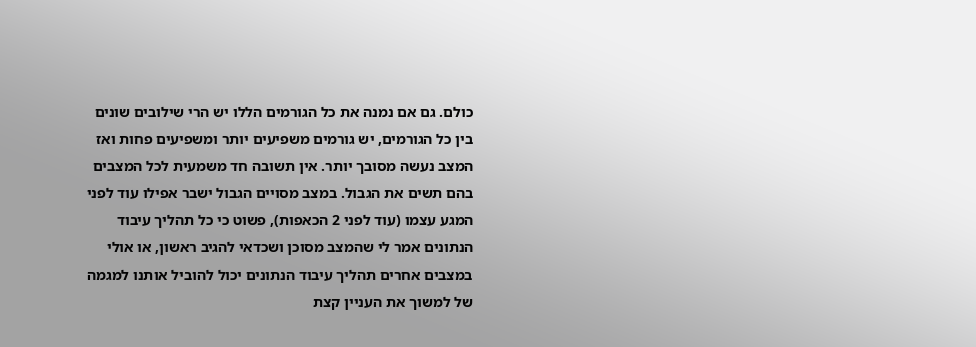כולם. גם אם נמנה את כל הגורמים הללו יש הרי שילובים שונים בין כל הגורמים, יש גורמים משפיעים יותר ומשפיעים פחות ואז המצב נעשה מסובך יותר. אין תשובה חד משמעית לכל המצבים בהם תשים את הגבול. במצב מסויים הגבול ישבר אפילו עוד לפני המגע עצמו (עוד לפני 2 הכאפות), פשוט כי כל תהליך עיבוד הנתונים אמר לי שהמצב מסוכן ושכדאי להגיב ראשון, או אולי במצבים אחרים תהליך עיבוד הנתונים יכול להוביל אותנו למגמה של למשוך את העניין קצת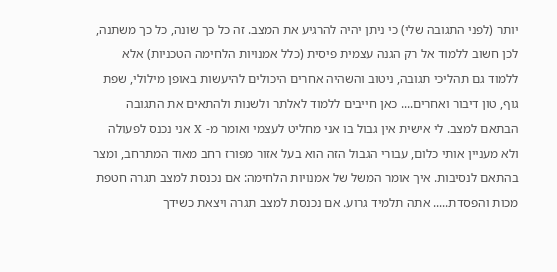יותר (לפני התגובה שלי) כי ניתן יהיה להרגיע את המצב. זה כל כך שונה, כל כך משתנה, לכן חשוב ללמוד אל רק הגנה עצמית פיסית (כלל אמנויות הלחימה הטכניות) אלא ללמוד גם תהליכי תגובה, ניטוב והשהיה אחרים היכולים להיעשות באופן מילולי, שפת גוף, טון דיבור ואחרים.... כאן חייבים ללמוד לאלתר ולשנות ולהתאים את התגובה הבתאם למצב. לי אישית אין גבול בו אני מחליט לעצמי ואומר מ- X אני נכנס לפעולה ולא מעניין אותי כלום, עבורי הגבול הזה הוא בעל אזור מפורז רחב מאוד המתרחב, ומצר בהתאם לנסיבות. איך אומר המשל של אמנויות הלחימה: אם נכנסת למצב תגרה חטפת מכות והפסדת..... אתה תלמיד גרוע. אם נכנסת למצב תגרה ויצאת כשידך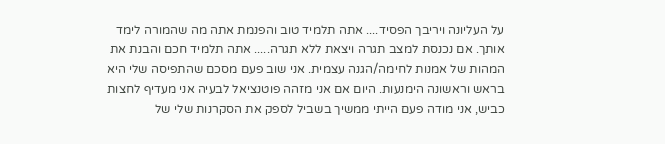על העליונה ויריבך הפסיד.... אתה תלמיד טוב והפנמת אתה מה שהמורה לימד אותך. אם נכנסת למצב תגרה ויצאת ללא תגרה..... אתה תלמיד חכם והבנת את המהות של אמנות לחימה/הגנה עצמית. אני שוב פעם מסכם שהתפיסה שלי היא בראש וראשונה הימנעות. היום אם אני מזהה פוטנציאל לבעיה אני מעדיף לחצות כביש, אני מודה פעם הייתי ממשיך בשביל לספק את הסקרנות שלי של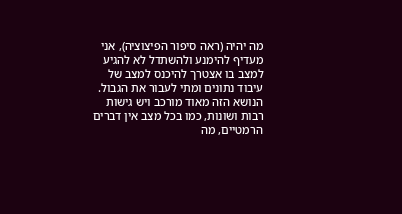מה יהיה (ראה סיפור הפיצוציה), אני מעדיף להימנע ולהשתדל לא להגיע למצב בו אצטרך להיכנס למצב של עיבוד נתונים ומתי לעבור את הגבול. הנושא הזה מאוד מורכב ויש גישות רבות ושונות, כמו בכל מצב אין דברים הרמטיים, מה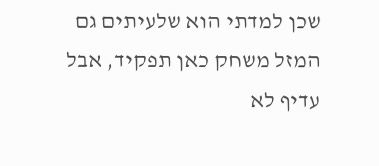שכן למדתי הוא שלעיתים גם המזל משחק כאן תפקיד, אבל עדיף לא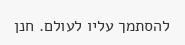להסתמך עליו לעולם. חנן